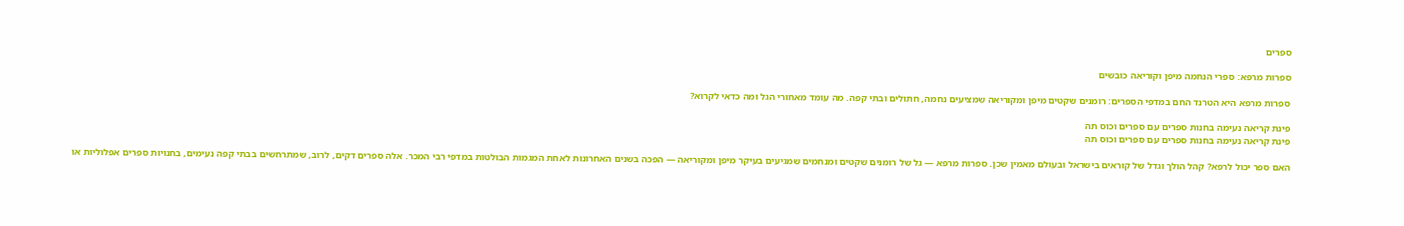ספרים

ספרות מרפא: ספרי הנחמה מיפן וקוריאה כובשים

ספרות מרפא היא הטרנד החם במדפי הספרים: רומנים שקטים מיפן ומקוריאה שמציעים נחמה, חתולים ובתי קפה. מה עומד מאחורי הגל ומה כדאי לקרוא?

פינת קריאה נעימה בחנות ספרים עם ספרים וכוס תה
פינת קריאה נעימה בחנות ספרים עם ספרים וכוס תה

האם ספר יכול לרפא? קהל הולך וגדל של קוראים בישראל ובעולם מאמין שכן. ספרות מרפא — גל של רומנים שקטים ומנחמים שמגיעים בעיקר מיפן ומקוריאה — הפכה בשנים האחרונות לאחת המגמות הבולטות במדפי רבי המכר. אלה ספרים דקים, לרוב, שמתרחשים בבתי קפה נעימים, בחנויות ספרים אפלוליות או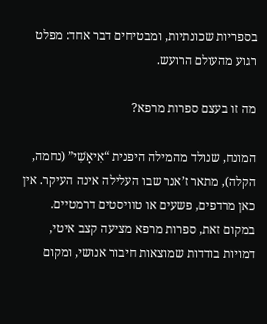בספריות שכונתיות, ומבטיחים דבר אחד: מפלט רגוע מהעולם הרועש.

מה זו בעצם ספרות מרפא?

המונח, שנולד מהמילה היפנית “אִיאָשִׁי” (נחמה, הקלה), מתאר ז’אנר שבו העלילה אינה העיקר. אין כאן מרדפים, פשעים או טוויסטים דרמטיים. במקום זאת, ספרות מרפא מציעה קצב איטי, דמויות בודדות שמוצאות חיבור אנושי, ומקום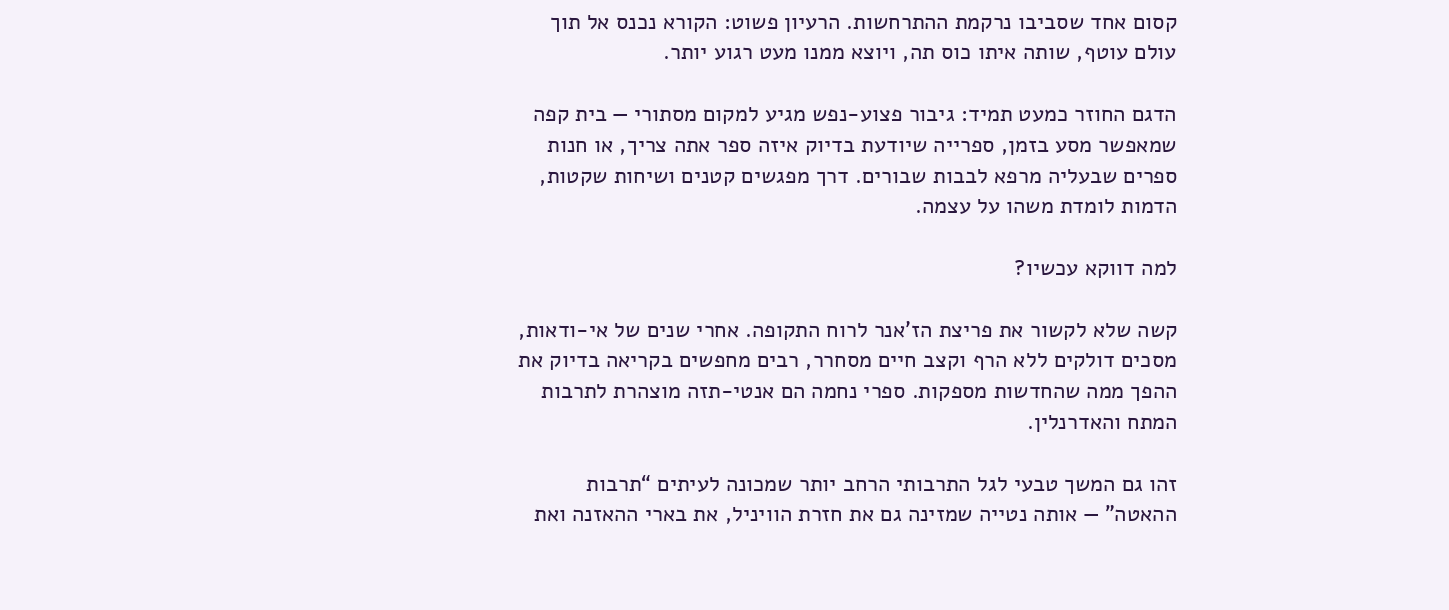קסום אחד שסביבו נרקמת ההתרחשות. הרעיון פשוט: הקורא נכנס אל תוך עולם עוטף, שותה איתו כוס תה, ויוצא ממנו מעט רגוע יותר.

הדגם החוזר כמעט תמיד: גיבור פצוע-נפש מגיע למקום מסתורי — בית קפה שמאפשר מסע בזמן, ספרייה שיודעת בדיוק איזה ספר אתה צריך, או חנות ספרים שבעליה מרפא לבבות שבורים. דרך מפגשים קטנים ושיחות שקטות, הדמות לומדת משהו על עצמה.

למה דווקא עכשיו?

קשה שלא לקשור את פריצת הז’אנר לרוח התקופה. אחרי שנים של אי-ודאות, מסכים דולקים ללא הרף וקצב חיים מסחרר, רבים מחפשים בקריאה בדיוק את ההפך ממה שהחדשות מספקות. ספרי נחמה הם אנטי-תזה מוצהרת לתרבות המתח והאדרנלין.

זהו גם המשך טבעי לגל התרבותי הרחב יותר שמכונה לעיתים “תרבות ההאטה” — אותה נטייה שמזינה גם את חזרת הוויניל, את בארי ההאזנה ואת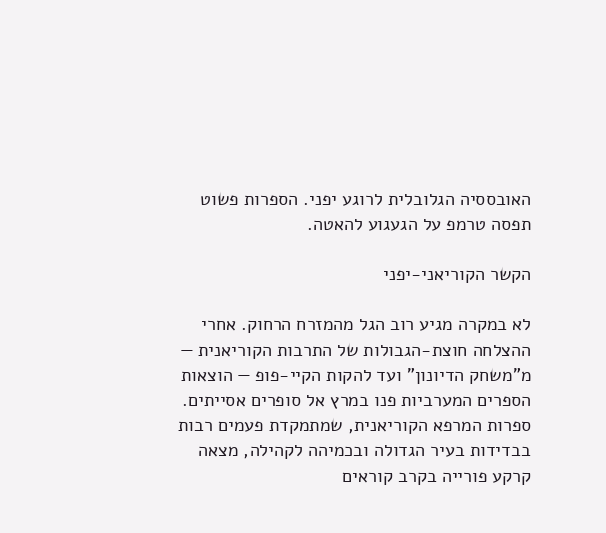האובססיה הגלובלית לרוגע יפני. הספרות פשוט תפסה טרמפ על הגעגוע להאטה.

הקשר הקוריאני-יפני

לא במקרה מגיע רוב הגל מהמזרח הרחוק. אחרי ההצלחה חוצת-הגבולות של התרבות הקוריאנית — מ”משחק הדיונון” ועד להקות הקיי-פופ — הוצאות הספרים המערביות פנו במרץ אל סופרים אסייתים. ספרות המרפא הקוריאנית, שמתמקדת פעמים רבות בבדידות בעיר הגדולה ובכמיהה לקהילה, מצאה קרקע פורייה בקרב קוראים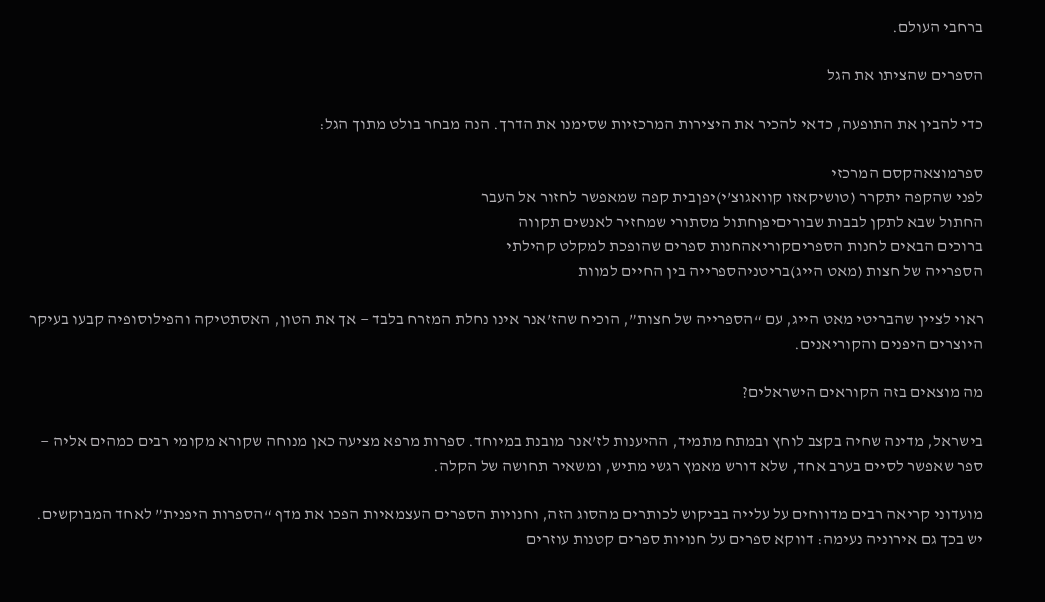ברחבי העולם.

הספרים שהציתו את הגל

כדי להבין את התופעה, כדאי להכיר את היצירות המרכזיות שסימנו את הדרך. הנה מבחר בולט מתוך הגל:

ספרמוצאהקסם המרכזי
לפני שהקפה יתקרר (טושיקאזו קוואגוצ’י)יפןבית קפה שמאפשר לחזור אל העבר
החתול שבא לתקן לבבות שבוריםיפןחתול מסתורי שמחזיר לאנשים תקווה
ברוכים הבאים לחנות הספריםקוריאהחנות ספרים שהופכת למקלט קהילתי
הספרייה של חצות (מאט הייג)בריטניהספרייה בין החיים למוות

ראוי לציין שהבריטי מאט הייג, עם “הספרייה של חצות”, הוכיח שהז’אנר אינו נחלת המזרח בלבד — אך את הטון, האסתטיקה והפילוסופיה קבעו בעיקר היוצרים היפנים והקוריאנים.

מה מוצאים בזה הקוראים הישראלים?

בישראל, מדינה שחיה בקצב לוחץ ובמתח מתמיד, ההיענות לז’אנר מובנת במיוחד. ספרות מרפא מציעה כאן מנוחה שקורא מקומי רבים כמהים אליה — ספר שאפשר לסיים בערב אחד, שלא דורש מאמץ רגשי מתיש, ומשאיר תחושה של הקלה.

מועדוני קריאה רבים מדווחים על עלייה בביקוש לכותרים מהסוג הזה, וחנויות הספרים העצמאיות הפכו את מדף “הספרות היפנית” לאחד המבוקשים. יש בכך גם אירוניה נעימה: דווקא ספרים על חנויות ספרים קטנות עוזרים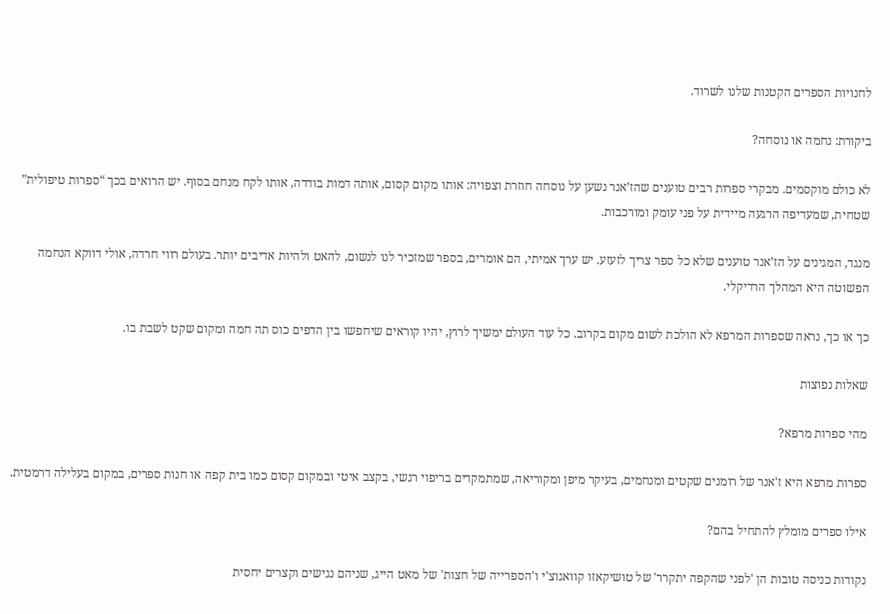לחנויות הספרים הקטנות שלנו לשרוד.

ביקורת: נחמה או נוסחה?

לא כולם מוקסמים. מבקרי ספרות רבים טוענים שהז’אנר נשען על נוסחה חוזרת וצפויה: אותו מקום קסום, אותה דמות בודדה, אותו לקח מנחם בסוף. יש הרואים בכך “ספרות טיפולית” שטחית, שמעדיפה הרגעה מיידית על פני עומק ומורכבות.

מנגד, המגינים על הז’אנר טוענים שלא כל ספר צריך לזעזע. יש ערך אמיתי, הם אומרים, בספר שמזכיר לנו לנשום, להאט ולהיות אדיבים יותר. בעולם רווי חרדה, אולי דווקא הנחמה הפשוטה היא המהלך הרדיקלי.

כך או כך, נראה שספרות המרפא לא הולכת לשום מקום בקרוב. כל עוד העולם ימשיך לרוץ, יהיו קוראים שיחפשו בין הדפים כוס תה חמה ומקום שקט לשבת בו.

שאלות נפוצות

מהי ספרות מרפא?

ספרות מרפא היא ז'אנר של רומנים שקטים ומנחמים, בעיקר מיפן ומקוריאה, שמתמקדים בריפוי רגשי, בקצב איטי ובמקום קסום כמו בית קפה או חנות ספרים, במקום בעלילה דרמטית.

אילו ספרים מומלץ להתחיל בהם?

נקודות כניסה טובות הן 'לפני שהקפה יתקרר' של טושיקאזו קוואגוצ'י ו'הספרייה של חצות' של מאט הייג, שניהם נגישים וקצרים יחסית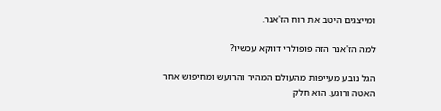ומייצגים היטב את רוח הז'אנר.

למה הז'אנר הזה פופולרי דווקא עכשיו?

הגל נובע מעייפות מהעולם המהיר והרועש ומחיפוש אחר האטה ורוגע. הוא חלק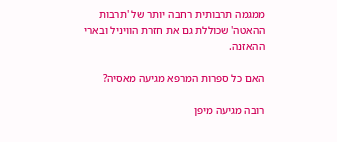ממגמה תרבותית רחבה יותר של 'תרבות ההאטה' שכוללת גם את חזרת הוויניל ובארי ההאזנה.

האם כל ספרות המרפא מגיעה מאסיה?

רובה מגיעה מיפן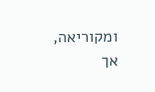ומקוריאה, אך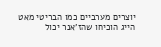יוצרים מערביים כמו הבריטי מאט הייג הוכיחו שהז'אנר יכול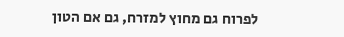לפרוח גם מחוץ למזרח, גם אם הטון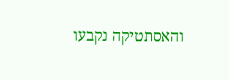והאסתטיקה נקבעו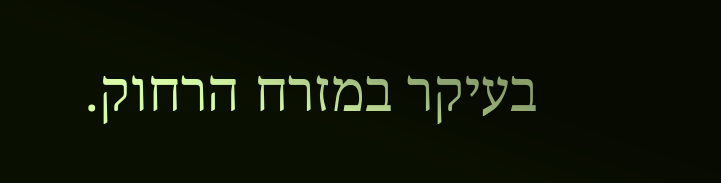בעיקר במזרח הרחוק.